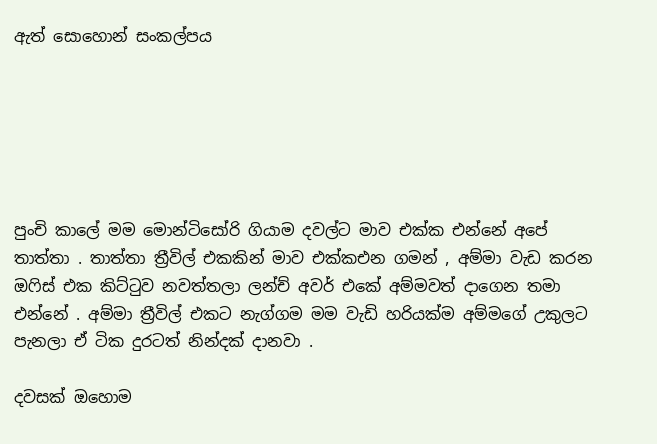ඇත් සොහොන් සංකල්පය






පුංචි කාලේ මම මොන්ටිසෝරි ගියාම දවල්ට මාව එක්ක එන්නේ අපේ තාත්තා . තාත්තා ත්‍රීවිල් එකකින් මාව එක්කඑන ගමන් , අම්මා වැඩ කරන ඔෆිස් එක කිට්ටුව නවත්තලා ලන්ච් අවර් එකේ අම්මවත් දාගෙන තමා එන්නේ . අම්මා ත්‍රීවිල් එකට නැග්ගම මම වැඩි හරියක්ම අම්මගේ උකුලට පැනලා ඒ ටික දුරටත් නින්දක් දානවා .

දවසක් ඔහොම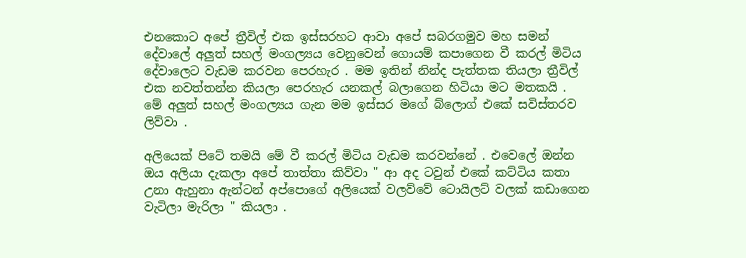එනකොට අපේ ත්‍රීවිල් එක ඉස්සරහට ආවා අපේ සබරගමුව මහ සමන් දේවාලේ අලුත් සහල් මංගල්‍යය වෙනුවෙන් ගොයම් කපාගෙන වී කරල් මිටිය දේවාලෙට වැඩම කරවන පෙරහැර . මම ඉතින් නින්ද පැත්තක තියලා ත්‍රීවිල් එක නවත්තන්න කියලා පෙරහැර යනකල් බලාගෙන හිටියා මට මතකයි . මේ අලුත් සහල් මංගල්‍යය ගැන මම ඉස්සර මගේ බ්ලොග් එකේ සවිස්තරව ලිව්වා .

අලියෙක් පිටේ තමයි මේ වී කරල් මිටිය වැඩම කරවන්නේ . එවෙලේ ඔන්න ඔය අලියා දැකලා අපේ තාත්තා කිව්වා " ආ අද ටවුන් එකේ කට්ටිය කතා උනා ඇහුනා ඇන්ටන් අප්පොගේ අලියෙක් වලව්වේ ටොයිලට් වලක් කඩාගෙන වැටිලා මැරිලා " කියලා .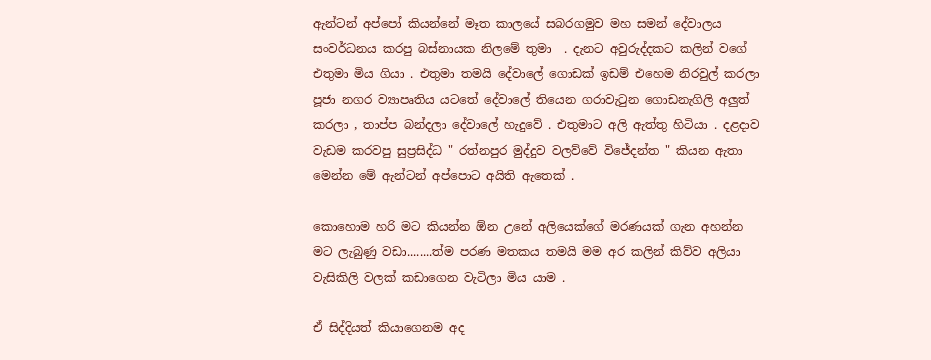ඇන්ටන් අප්පෝ කියන්නේ මෑත කාලයේ සබරගමුව මහ සමන් දේවාලය සංවර්ධනය කරපු බස්නායක නිලමේ තුමා  . දැනට අවුරුද්දකට කලින් වගේ එතුමා මිය ගියා . එතුමා තමයි දේවාලේ ගොඩක් ඉඩම් එහෙම නිරවුල් කරලා පූජා නගර ව්‍යාපෘතිය යටතේ දේවාලේ තියෙන ගරාවැටුන ගොඩනැගිලි අලුත් කරලා , තාප්ප බන්දලා දේවාලේ හැදුවේ . එතුමාට අලි ඇත්තු හිටියා . දළදාව වැඩම කරවපු සුප්‍රසිද්ධ " රත්නපුර මුද්දුව වලව්වේ විජේදන්ත " කියන ඇතා මෙන්න මේ ඇන්ටන් අප්පොට අයිති ඇතෙක් .

කොහොම හරි මට කියන්න ඕන උනේ අලියෙක්ගේ මරණයක් ගැන අහන්න මට ලැබුණු වඩා........ත්ම පරණ මතකය තමයි මම අර කලින් කිව්ව අලියා වැසිකිලි වලක් කඩාගෙන වැටිලා මිය යාම .

ඒ සිද්දියත් කියාගෙනම අද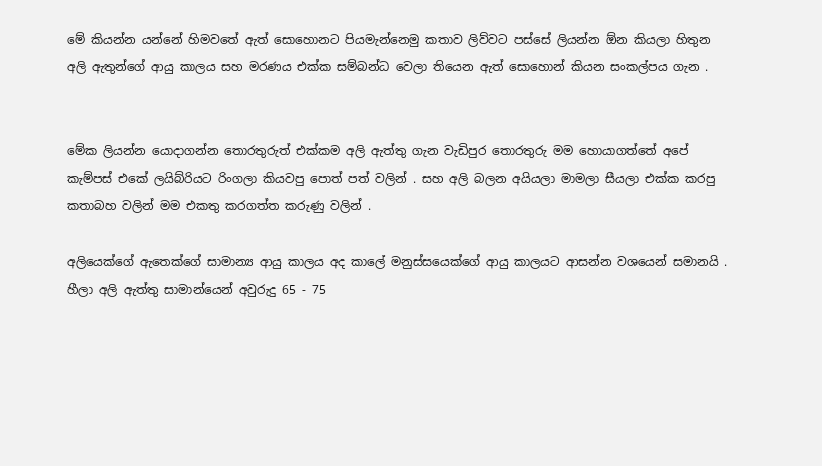මේ කියන්න යන්නේ හිමවතේ ඇත් සොහොනට පියමැන්නෙමු කතාව ලිව්වට පස්සේ ලියන්න ඕන කියලා හිතුන අලි ඇතුන්ගේ ආයු කාලය සහ මරණය එක්ක සම්බන්ධ වෙලා තියෙන ඇත් සොහොන් කියන සංකල්පය ගැන .


මේක ලියන්න යොදාගන්න තොරතුරුත් එක්කම අලි ඇත්තු ගැන වැඩිපුර තොරතුරු මම හොයාගත්තේ අපේ කැම්පස් එකේ ලයිබ්රියට රිංගලා කියවපු පොත් පත් වලින් . සහ අලි බලන අයියලා මාමලා සීයලා එක්ක කරපු කතාබහ වලින් මම එකතු කරගත්ත කරුණු වලින් .

අලියෙක්ගේ ඇතෙක්ගේ සාමාන්‍ය ආයු කාලය අද කාලේ මනුස්සයෙක්ගේ ආයු කාලයට ආසන්න වශයෙන් සමානයි . හීලා අලි ඇත්තු සාමාන්යෙන් අවුරුදු 65 - 75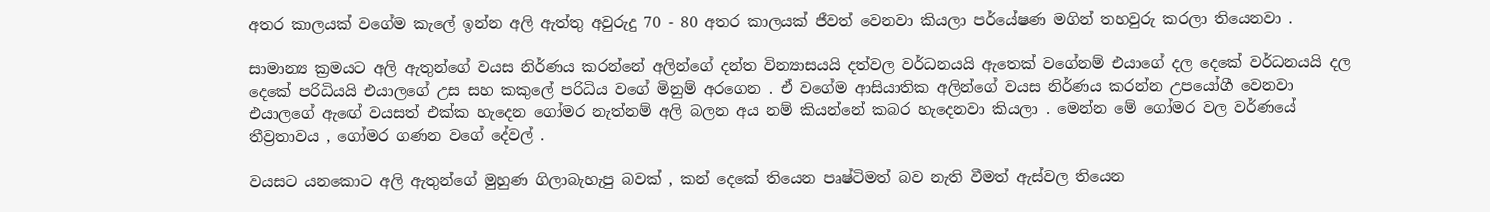අතර කාලයක් වගේම කැලේ ඉන්න අලි ඇත්තු අවුරුදු 70 - 80 අතර කාලයක් ජීවත් වෙනවා කියලා පර්යේෂණ මගින් තහවුරු කරලා තියෙනවා .

සාමාන්‍ය ක්‍රමයට අලි ඇතුන්ගේ වයස නිර්ණය කරන්නේ අලින්ගේ දන්ත වින්‍යාසයයි දත්වල වර්ධනයයි ඇතෙක් වගේනම් එයාගේ දල දෙකේ වර්ධනයයි දල දෙකේ පරිධියයි එයාලගේ උස සහ කකුලේ පරිධිය වගේ මිනුම් අරගෙන . ඒ වගේම ආසියාතික අලින්ගේ වයස නිර්ණය කරන්න උපයෝගී වෙනවා එයාලගේ ඇඟේ වයසත් එක්ක හැදෙන ගෝමර නැත්නම් අලි බලන අය නම් කියන්නේ කබර හැදෙනවා කියලා . මෙන්න මේ ගෝමර වල වර්ණයේ තීව්‍රතාවය , ගෝමර ගණන වගේ දේවල් .

වයසට යනකොට අලි ඇතුන්ගේ මුහුණ ගිලාබැහැපු බවක් , කන් දෙකේ තියෙන පෘෂ්ටිමත් බව නැති වීමත් ඇස්වල තියෙන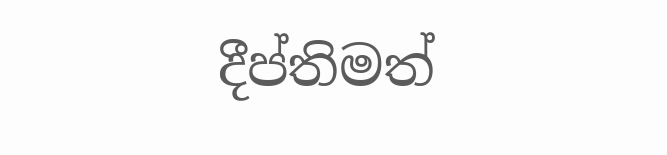දීප්තිමත්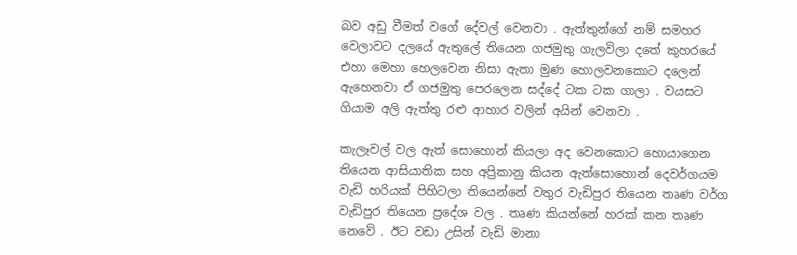බව අඩු වීමත් වගේ දේවල් වෙනවා . ඇත්තුන්ගේ නම් සමහර වෙලාවට දලයේ ඇතුලේ තියෙන ගජමුතු ගැලවිලා දතේ කුහරයේ එහා මෙහා හෙලවෙන නිසා ඇතා මුණ හොලවනකොට දලෙන් ඇහෙනවා ඒ ගජමුතු පෙරලෙන සද්දේ ටක ටක ගාලා . වයසට ගියාම අලි ඇත්තු රළු ආහාර වලින් අයින් වෙනවා .

කැලෑවල් වල ඇත් සොහොන් කියලා අද වෙනකොට හොයාගෙන තියෙන ආසියාතික සහ අප්‍රිකානු කියන ඇත්සොහොන් දෙවර්ගයම වැඩි හරියක් පිහිටලා තියෙන්නේ වතුර වැඩිපුර තියෙන තෘණ වර්ග වැඩිපුර තියෙන ප්‍රදේශ වල . තෘණ කියන්නේ හරක් කන තෘණ නෙවේ . ඊට වඩා උසින් වැඩි මානා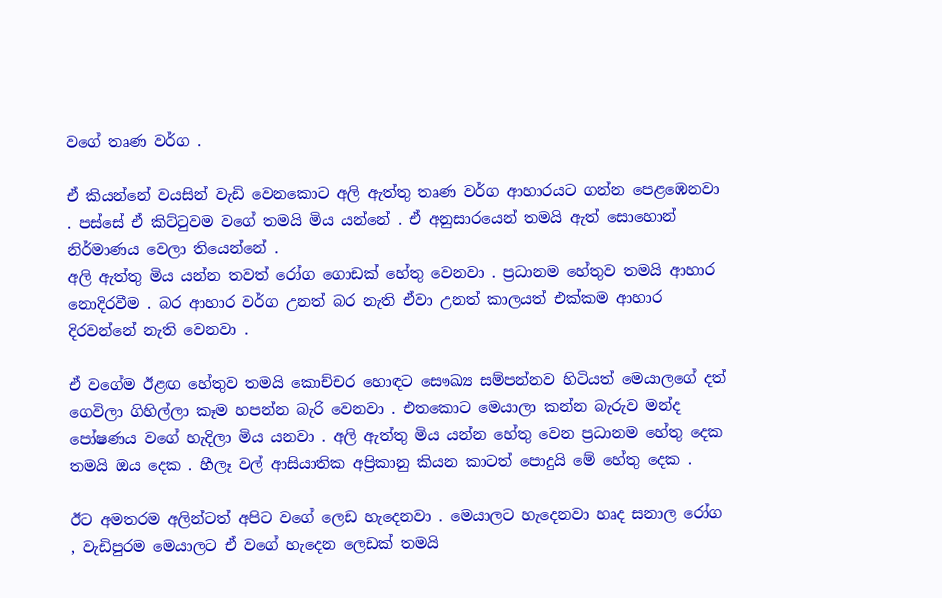වගේ තෘණ වර්ග .

ඒ කියන්නේ වයසින් වැඩි වෙනකොට අලි ඇත්තු තෘණ වර්ග ආහාරයට ගන්න පෙළඹෙනවා . පස්සේ ඒ කිට්ටුවම වගේ තමයි මිය යන්නේ . ඒ අනුසාරයෙන් තමයි ඇත් සොහොන් නිර්මාණය වෙලා තියෙන්නේ .
අලි ඇත්තු මිය යන්න තවත් රෝග ගොඩක් හේතු වෙනවා . ප්‍රධානම හේතුව තමයි ආහාර නොදිරවීම . බර ආහාර වර්ග උනත් බර නැති ඒවා උනත් කාලයත් එක්කම ආහාර දිරවන්නේ නැති වෙනවා .

ඒ වගේම ඊළඟ හේතුව තමයි කොච්චර හොඳට සෞඛ්‍ය සම්පන්නව හිටියත් මෙයාලගේ දත් ගෙවිලා ගිහිල්ලා කෑම හපන්න බැරි වෙනවා . එතකොට මෙයාලා කන්න බැරුව මන්ද පෝෂණය වගේ හැදිලා මිය යනවා . අලි ඇත්තු මිය යන්න හේතු වෙන ප්‍රධානම හේතු දෙක තමයි ඔය දෙක . හීලෑ වල් ආසියාතික අප්‍රිකානු කියන කාටත් පොදුයි මේ හේතු දෙක .

ඊට අමතරම අලින්ටත් අපිට වගේ ලෙඩ හැදෙනවා . මෙයාලට හැදෙනවා හෘද සනාල රෝග , වැඩිපුරම මෙයාලට ඒ වගේ හැදෙන ලෙඩක් තමයි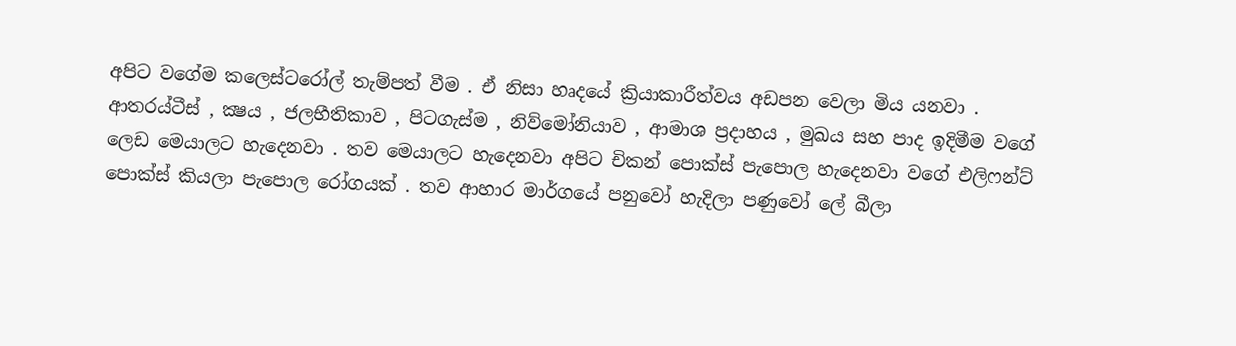අපිට වගේම කලෙස්ටරෝල් තැම්පත් වීම . ඒ නිසා හෘදයේ ක්‍රියාකාරීත්වය අඩපන වෙලා මිය යනවා . ආතරය්ටීස් , ක්‍ෂය , ජලභීතිකාව , පිටගැස්ම , නිව්මෝනියාව , ආමාශ ප්‍රදාහය , මුඛය සහ පාද ඉදිමීම වගේ ලෙඩ මෙයාලට හැදෙනවා . තව මෙයාලට හැදෙනවා අපිට චිකන් පොක්ස් පැපොල හැදෙනවා වගේ එලිෆන්ට් පොක්ස් කියලා පැපොල රෝගයක් . තව ආහාර මාර්ගයේ පනුවෝ හැදිලා පණුවෝ ලේ බීලා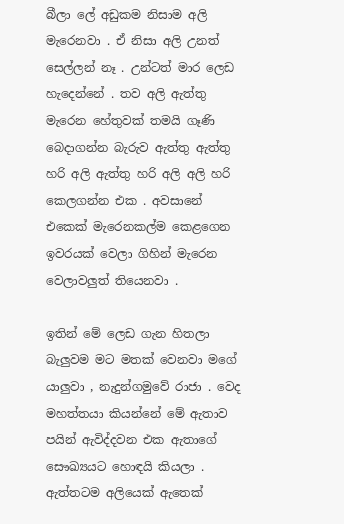බීලා ලේ අඩුකම නිසාම අලි මැරෙනවා . ඒ නිසා අලි උනත් සෙල්ලන් නෑ . උන්ටත් මාර ලෙඩ හැදෙන්නේ . තව අලි ඇත්තු මැරෙන හේතුවක් තමයි ගෑණි බෙදාගන්න බැරුව ඇත්තු ඇත්තු හරි අලි ඇත්තු හරි අලි අලි හරි කෙලගන්න එක . අවසානේ එකෙක් මැරෙනකල්ම කෙළගෙන ඉවරයක් වෙලා ගිහින් මැරෙන වෙලාවලුත් තියෙනවා .

ඉතින් මේ ලෙඩ ගැන හිතලා බැලුවම මට මතක් වෙනවා මගේ යාලුවා , නැදුන්ගමුවේ රාජා . වෙද මහත්තයා කියන්නේ මේ ඇතාව පයින් ඇවිද්දවන එක ඇතාගේ සෞඛ්‍යයට හොඳයි කියලා . ඇත්තටම අලියෙක් ඇතෙක්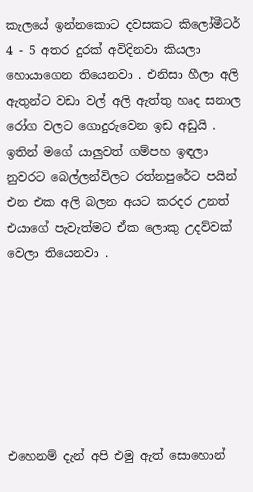කැලයේ ඉන්නකොට දවසකට කිලෝමීටර් 4 - 5 අතර දුරක් අවිදිනවා කියලා හොයාගෙන තියෙනවා . එනිසා හීලා අලි ඇතුන්ට වඩා වල් අලි ඇත්තු හෘද සනාල රෝග වලට ගොදුරුවෙන ඉඩ අඩුයි . ඉතින් මගේ යාලුවත් ගම්පහ ඉඳලා නුවරට බෙල්ලන්විලට රත්නපුරේට පයින් එන එක අලි බලන අයට කරදර උනත් එයාගේ පැවැත්මට ඒක ලොකු උදව්වක් වෙලා තියෙනවා .







එහෙනම් දැන් අපි එමු ඇත් සොහොන්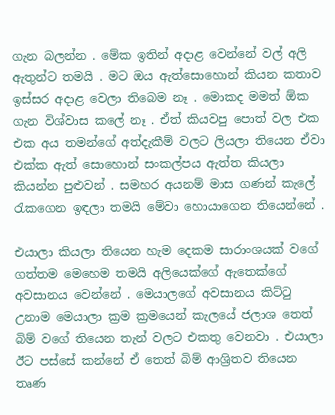ගැන බලන්න . මේක ඉතින් අදාළ වෙන්නේ වල් අලි ඇතුන්ට තමයි . මට ඔය ඇත්සොහොන් කියන කතාව ඉස්සර අදාළ වෙලා තිබෙම නෑ . මොකද මමත් ඕක ගැන විශ්වාස කලේ නෑ . ඒත් කියවපු පොත් වල එක එක අය තමන්ගේ අත්දැකීම් වලට ලියලා තියෙන ඒවා එක්ක ඇත් සොහොන් සංකල්පය ඇත්ත කියලා කියන්න පුළුවන් . සමහර අයනම් මාස ගණන් කැලේ රැකගෙන ඉඳලා තමයි මේවා හොයාගෙන තියෙන්නේ .

එයාලා කියලා තියෙන හැම දෙකම සාරාංශයක් වගේ ගත්තම මෙහෙම තමයි අලියෙක්ගේ ඇතෙක්ගේ අවසානය වෙන්නේ . මෙයාලගේ අවසානය කිට්ටු උනාම මෙයාලා ක්‍රම ක්‍රමයෙන් කැලයේ ජලාශ තෙත් බිම් වගේ තියෙන තැන් වලට එකතු වෙනවා . එයාලා ඊට පස්සේ කන්නේ ඒ තෙත් බිම් ආශ්‍රිතව තියෙන තෘණ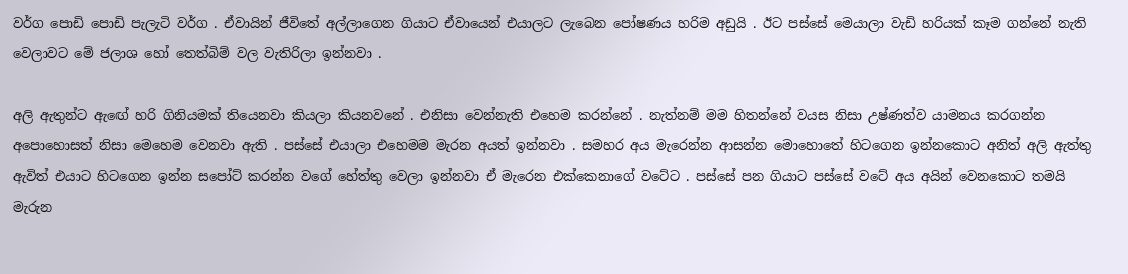වර්ග පොඩි පොඩි පැලැටි වර්ග . ඒවායින් ජීවිතේ අල්ලාගෙන ගියාට ඒවායෙන් එයාලට ලැබෙන පෝෂණය හරිම අඩුයි . ඊට පස්සේ මෙයාලා වැඩි හරියක් කෑම ගන්නේ නැති වෙලාවට මේ ජලාශ හෝ තෙත්බිම් වල වැතිරිලා ඉන්නවා .

අලි ඇතුන්ට ඇඟේ හරි ගිනියමක් තියෙනවා කියලා කියනවනේ . එනිසා වෙන්නැති එහෙම කරන්නේ . නැත්නම් මම හිතන්නේ වයස නිසා උෂ්ණත්ව යාමනය කරගන්න අපොහොසත් නිසා මෙහෙම වෙනවා ඇති . පස්සේ එයාලා එහෙමම මැරන අයත් ඉන්නවා . සමහර අය මැරෙන්න ආසන්න මොහොතේ හිටගෙන ඉන්නකොට අනිත් අලි ඇත්තු ඇවිත් එයාට හිටගෙන ඉන්න සපෝට් කරන්න වගේ හේත්තු වෙලා ඉන්නවා ඒ මැරෙන එක්කෙනාගේ වටේට . පස්සේ පන ගියාට පස්සේ වටේ අය අයින් වෙනකොට තමයි මැරුන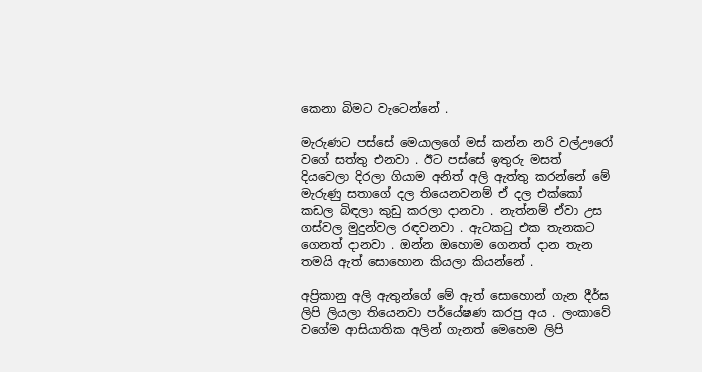කෙනා බිමට වැටෙන්නේ .

මැරුණට පස්සේ මෙයාලගේ මස් කන්න නරි වල්ඌරෝ වගේ සත්තු එනවා . ඊට පස්සේ ඉතුරු මසත් දියවෙලා දිරලා ගියාම අනිත් අලි ඇත්තු කරන්නේ මේ මැරුණු සතාගේ දල තියෙනවනම් ඒ දල එක්කෝ කඩල බිඳලා කුඩු කරලා දානවා . නැත්නම් ඒවා උස ගස්වල මුදුන්වල රඳවනවා . ඇටකටු එක තැනකට ගෙනත් දානවා . ඔන්න ඔහොම ගෙනත් දාන තැන තමයි ඇත් සොහොන කියලා කියන්නේ .

අප්‍රිකානු අලි ඇතුන්ගේ මේ ඇත් සොහොන් ගැන දීර්ඝ ලිපි ලියලා තියෙනවා පර්යේෂණ කරපු අය . ලංකාවේ වගේම ආසියාතික අලින් ගැනත් මෙහෙම ලිපි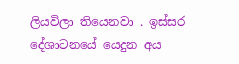ලියවිලා තියෙනවා . ඉස්සර දේශාටනයේ යෙදුන අය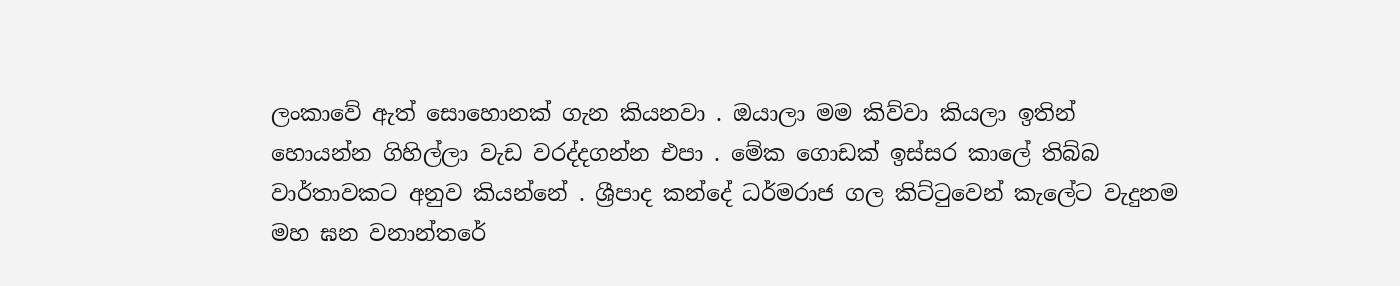ලංකාවේ ඇත් සොහොනක් ගැන කියනවා . ඔයාලා මම කිව්වා කියලා ඉතින් හොයන්න ගිහිල්ලා වැඩ වරද්දගන්න එපා . මේක ගොඩක් ඉස්සර කාලේ තිබ්බ වාර්තාවකට අනුව කියන්නේ . ශ්‍රීපාද කන්දේ ධර්මරාජ ගල කිට්ටුවෙන් කැලේට වැදුනම මහ ඝන වනාන්තරේ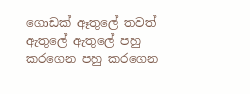ගොඩක් ඈතුලේ තවත් ඇතුලේ ඇතුලේ පහු කරගෙන පහු කරගෙන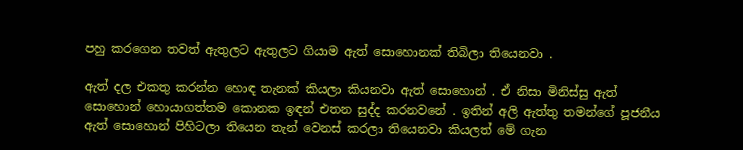පහු කරගෙන තවත් ඇතුලට ඇතුලට ගියාම ඇත් සොහොනක් තිබිලා තියෙනවා .

ඇත් දල එකතු කරන්න හොඳ තැනක් කියලා කියනවා ඇත් සොහොන් . ඒ නිසා මිනිස්සු ඇත් සොහොන් හොයාගත්තම කොනක ඉඳන් එතන සුද්ද කරනවනේ . ඉතින් අලි ඇත්තු තමන්ගේ පූජනීය ඇත් සොහොන් පිහිටලා තියෙන තැන් වෙනස් කරලා තියෙනවා කියලත් මේ ගැන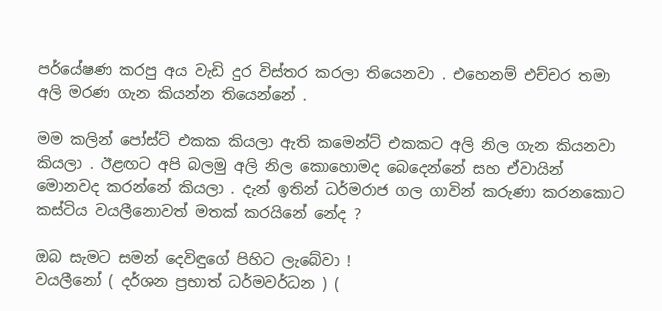පර්යේෂණ කරපු අය වැඩි දුර විස්තර කරලා තියෙනවා . එහෙනම් එච්චර තමා අලි මරණ ගැන කියන්න තියෙන්නේ .

මම කලින් පෝස්ට් එකක කියලා ඇති කමෙන්ට් එකකට අලි නිල ගැන කියනවා කියලා . ඊළඟට අපි බලමු අලි නිල කොහොමද බෙදෙන්නේ සහ ඒවායින් මොනවද කරන්නේ කියලා . දැන් ඉතින් ධර්මරාජ ගල ගාවින් කරුණා කරනකොට කස්ටිය වයලීනොවත් මතක් කරයිනේ නේද ?

ඔබ සැමට සමන් දෙවිඳුගේ පිහිට ලැබේවා !
වයලීනෝ ( දර්ශන ප්‍රභාත් ධර්මවර්ධන ) (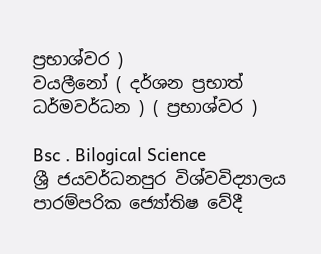ප්‍රභාශ්වර )
වයලීනෝ ( දර්ශන ප්‍රභාත් ධර්මවර්ධන ) ( ප්‍රභාශ්වර )

Bsc . Bilogical Science
ශ්‍රී ජයවර්ධනපුර විශ්වවිද්‍යාලය
පාරම්පරික ජ්‍යෝතිෂ වේදී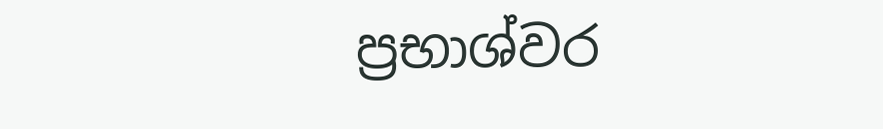ප්‍රභාශ්වර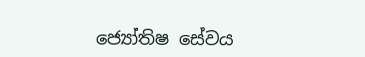ජ්‍යෝතිෂ සේවය